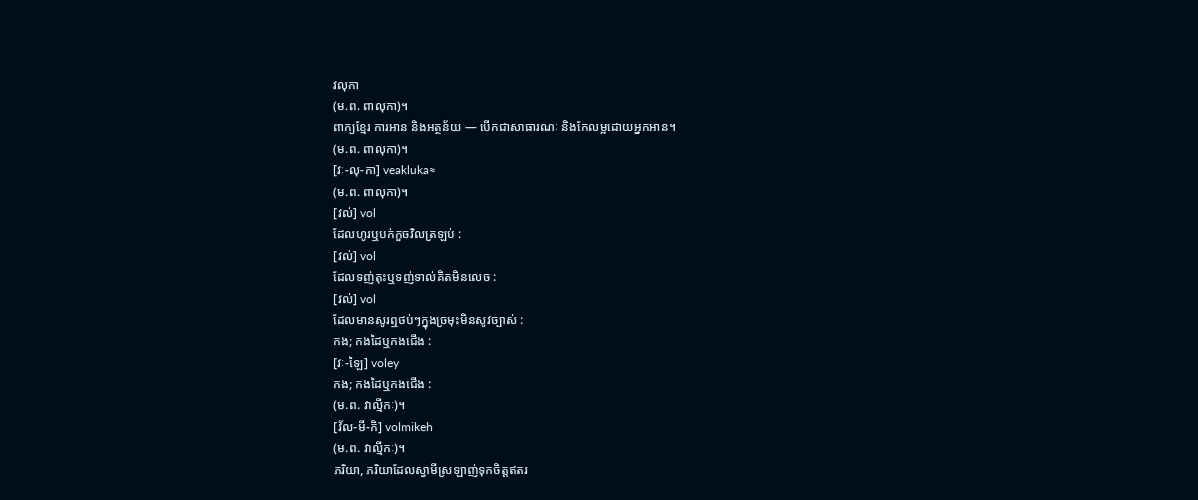វលុកា
(ម.ព. ពាលុកា)។
ពាក្យខ្មែរ ការអាន និងអត្ថន័យ — បើកជាសាធារណៈ និងកែលម្អដោយអ្នកអាន។
(ម.ព. ពាលុកា)។
[វៈ-លុ-កា] veakluka≈
(ម.ព. ពាលុកា)។
[វល់] vol
ដែលហូរឬបក់កួចវិលត្រឡប់ :
[វល់] vol
ដែលទញ់តុះឬទញ់ទាល់គិតមិនលេច :
[វល់] vol
ដែលមានសូរឮថប់ៗក្នុងច្រមុះមិនសូវច្បាស់ :
កង; កងដៃឬកងជើង :
[វៈ-ឡៃ] voley
កង; កងដៃឬកងជើង :
(ម.ព. វាល្មីកៈ)។
[វ័ល-មី-កិ] volmikeh
(ម.ព. វាល្មីកៈ)។
ភរិយា, ភរិយាដែលស្វាមីស្រឡាញ់ទុកចិត្តឥតរ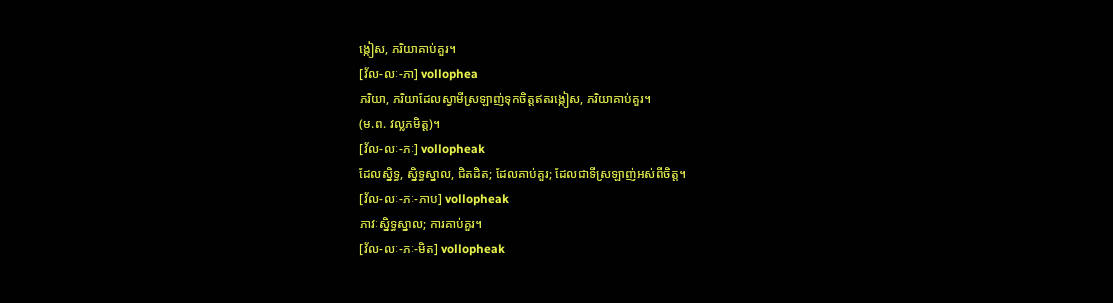ង្កៀស, ភរិយាគាប់គួរ។
[វ័ល-លៈ-ភា] vollophea
ភរិយា, ភរិយាដែលស្វាមីស្រឡាញ់ទុកចិត្តឥតរង្កៀស, ភរិយាគាប់គួរ។
(ម.ព. វល្លភមិត្ត)។
[វ័ល-លៈ-ភៈ] vollopheak
ដែលស្និទ្ធ, ស្និទ្ធស្នាល, ជិតដិត; ដែលគាប់គួរ; ដែលជាទីស្រឡាញ់អស់ពីចិត្ត។
[វ័ល-លៈ-ភៈ-ភាប] vollopheak
ភាវៈស្និទ្ធស្នាល; ការគាប់គួរ។
[វ័ល-លៈ-ភៈ-មិត] vollopheak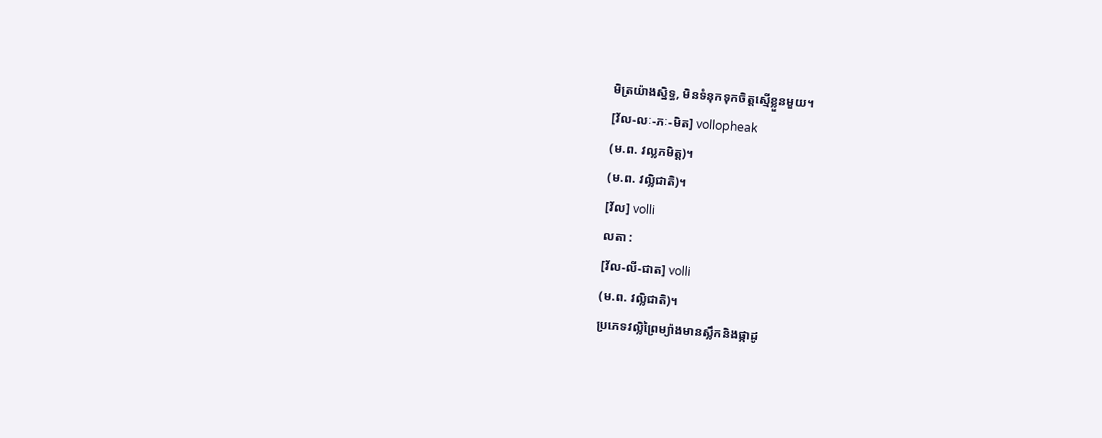មិត្រយ៉ាងស្និទ្ធ, មិនទំនុកទុកចិត្តស្មើខ្លួនមួយ។
[វ័ល-លៈ-ភៈ-មិត] vollopheak
(ម.ព. វល្លភមិត្ត)។
(ម.ព. វល្លិជាតិ)។
[វ័ល] volli
លតា :
[វ័ល-លី-ជាត] volli
(ម.ព. វល្លិជាតិ)។
ប្រភេទវល្លិព្រៃម្យ៉ាងមានស្លឹកនិងផ្កាដូ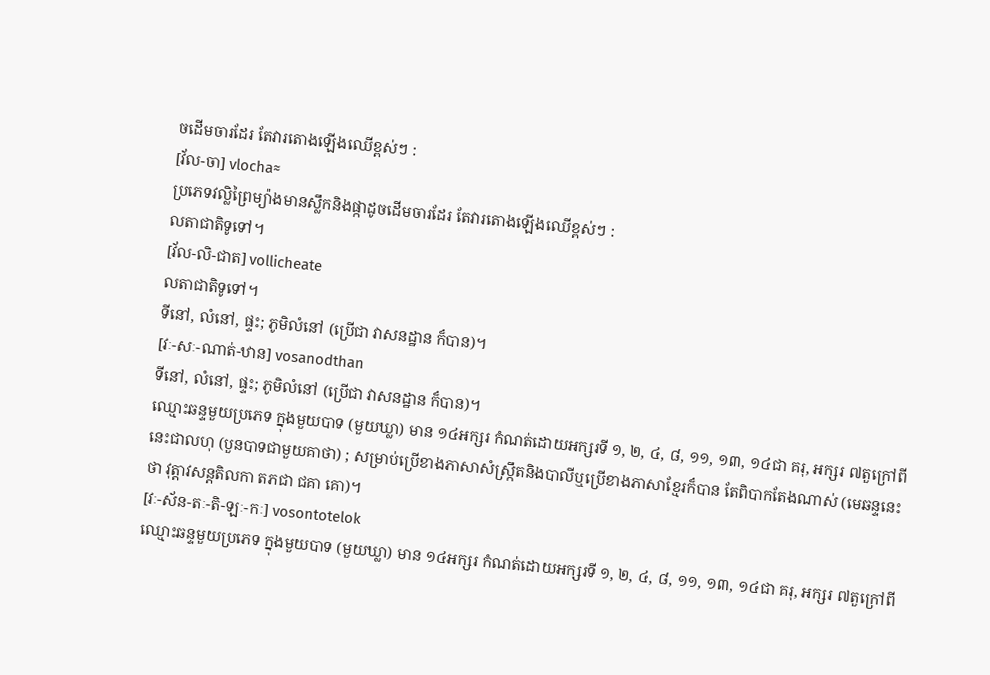ចដើមចារដែរ តែវារតោងឡើងឈើខ្ពស់ៗ :
[វ័ល-ចា] vlocha≈
ប្រភេទវល្លិព្រៃម្យ៉ាងមានស្លឹកនិងផ្កាដូចដើមចារដែរ តែវារតោងឡើងឈើខ្ពស់ៗ :
លតាជាតិទូទៅ។
[វ័ល-លិ-ជាត] vollicheate
លតាជាតិទូទៅ។
ទីនៅ, លំនៅ, ផ្ទះ; ភូមិលំនៅ (ប្រើជា វាសនដ្ឋាន ក៏បាន)។
[វៈ-សៈ-ណាត់-ឋាន] vosanodthan
ទីនៅ, លំនៅ, ផ្ទះ; ភូមិលំនៅ (ប្រើជា វាសនដ្ឋាន ក៏បាន)។
ឈ្មោះឆន្ទមួយប្រភេទ ក្នុងមួយបាទ (មួយឃ្លា) មាន ១៤អក្សរ កំណត់ដោយអក្សរទី ១, ២, ៤, ៨, ១១, ១៣, ១៤ជា គរុ, អក្សរ ៧តួក្រៅពីនេះជាលហុ (បួនបាទជាមួយគាថា) ; សម្រាប់ប្រើខាងភាសាសំស្ក្រឹតនិងបាលីឬប្រើខាងភាសាខ្មែរក៏បាន តែពិបាកតែងណាស់ (មេឆន្ទនេះថា វុត្តាវសន្តតិលកា តភជា ជគា គោ)។
[វៈ-ស័ន-តៈ-តិ-ឡៈ-កៈ] vosontotelok
ឈ្មោះឆន្ទមួយប្រភេទ ក្នុងមួយបាទ (មួយឃ្លា) មាន ១៤អក្សរ កំណត់ដោយអក្សរទី ១, ២, ៤, ៨, ១១, ១៣, ១៤ជា គរុ, អក្សរ ៧តួក្រៅពី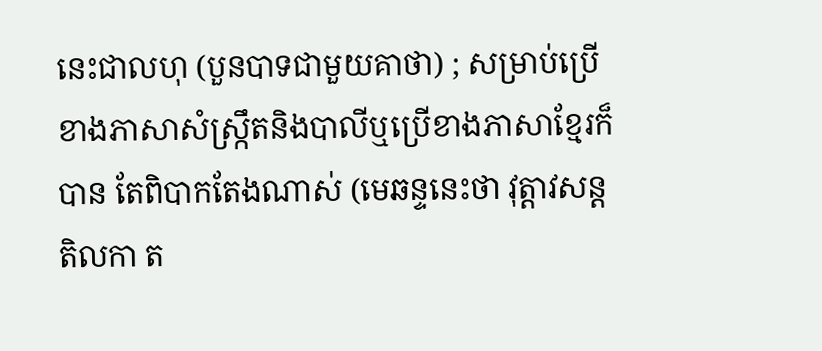នេះជាលហុ (បួនបាទជាមួយគាថា) ; សម្រាប់ប្រើខាងភាសាសំស្ក្រឹតនិងបាលីឬប្រើខាងភាសាខ្មែរក៏បាន តែពិបាកតែងណាស់ (មេឆន្ទនេះថា វុត្តាវសន្តតិលកា ត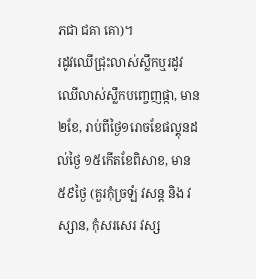ភជា ជគា គោ)។
រដូវឈើជ្រុះលាស់ស្លឹកឬរដូវឈើលាស់ស្លឹកបញ្ចេញផ្កា, មាន ២ខែ, រាប់ពីថ្ងៃ១រោចខែផល្គុនដល់ថ្ងៃ ១៥កើតខែពិសាខ, មាន ៥៩ថ្ងៃ (គួរកុំច្រឡំ វសន្ត និង វស្សាន, កុំសរសេរ វស្ស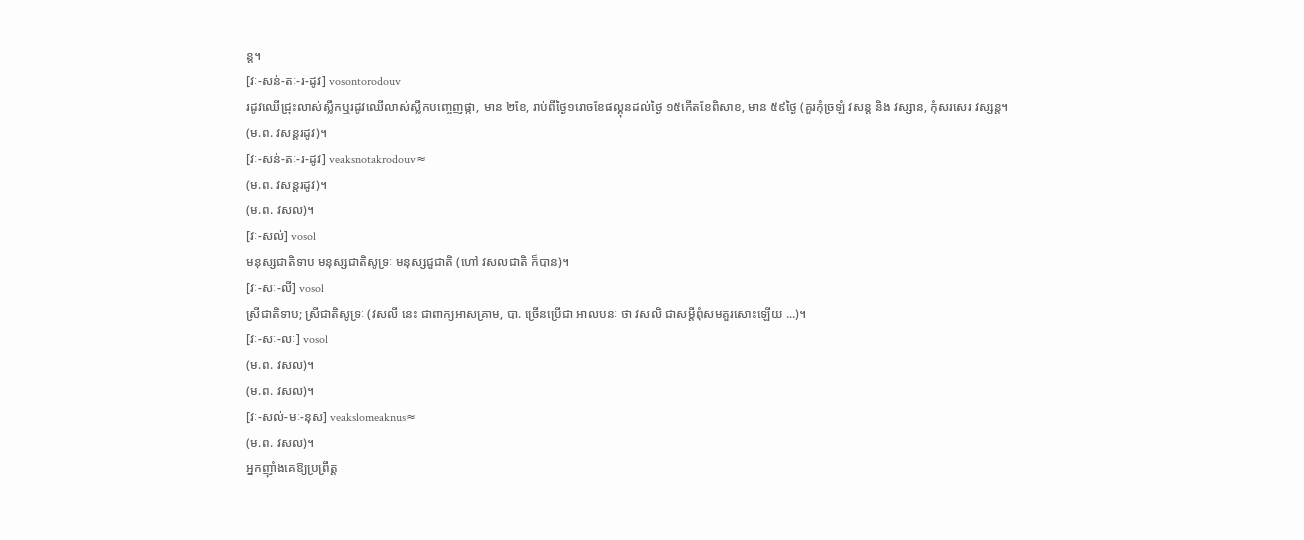ន្ត។
[វៈ-សន់-តៈ-រ-ដូវ] vosontorodouv
រដូវឈើជ្រុះលាស់ស្លឹកឬរដូវឈើលាស់ស្លឹកបញ្ចេញផ្កា, មាន ២ខែ, រាប់ពីថ្ងៃ១រោចខែផល្គុនដល់ថ្ងៃ ១៥កើតខែពិសាខ, មាន ៥៩ថ្ងៃ (គួរកុំច្រឡំ វសន្ត និង វស្សាន, កុំសរសេរ វស្សន្ត។
(ម.ព. វសន្តរដូវ)។
[វៈ-សន់-តៈ-រ-ដូវ] veaksnotakrodouv≈
(ម.ព. វសន្តរដូវ)។
(ម.ព. វសល)។
[វៈ-សល់] vosol
មនុស្សជាតិទាប មនុស្សជាតិសូទ្រៈ មនុស្សជួជាតិ (ហៅ វសលជាតិ ក៏បាន)។
[វៈ-សៈ-លី] vosol
ស្រីជាតិទាប; ស្រីជាតិសូទ្រៈ (វសលី នេះ ជាពាក្យអាសគ្រាម, បា. ច្រើនប្រើជា អាលបនៈ ថា វសលិ ជាសម្ដីពុំសមគួរសោះឡើយ ...)។
[វៈ-សៈ-លៈ] vosol
(ម.ព. វសល)។
(ម.ព. វសល)។
[វៈ-សល់-មៈ-នុស] veakslomeaknus≈
(ម.ព. វសល)។
អ្នកញ៉ាំងគេឱ្យប្រព្រឹត្ត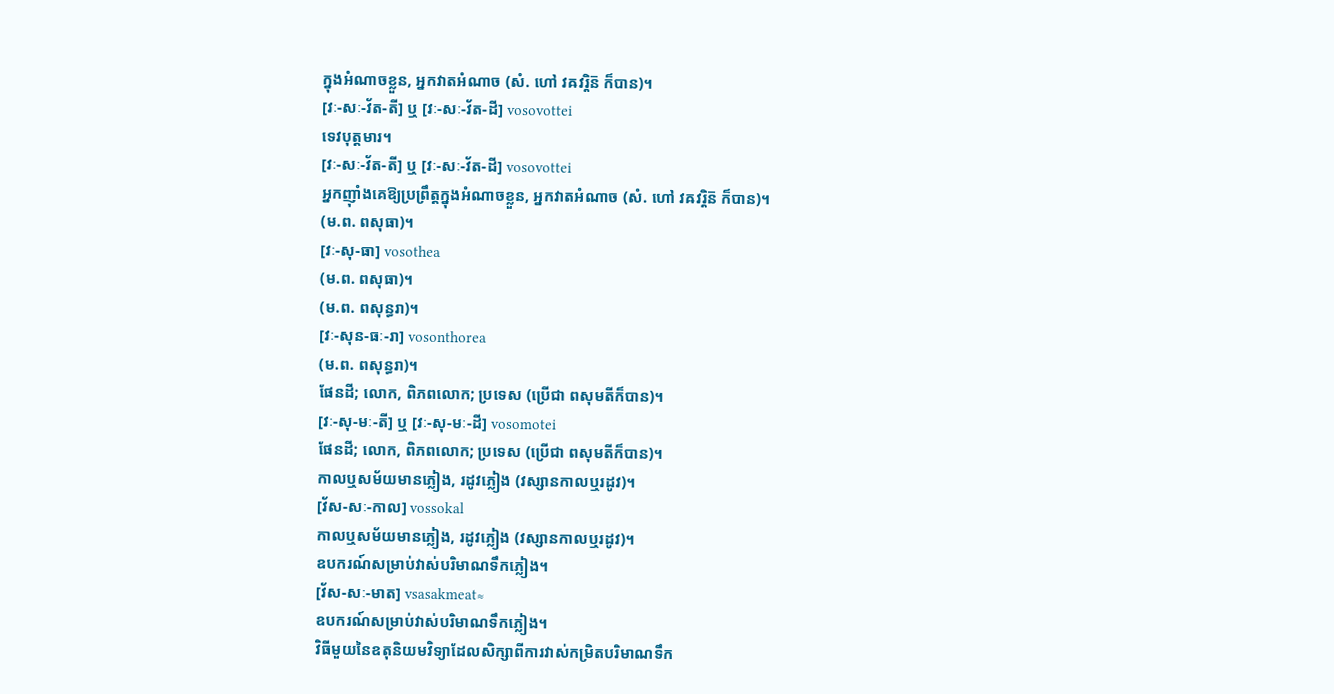ក្នុងអំណាចខ្លួន, អ្នកវាតអំណាច (សំ. ហៅ វឝវរ្តិន៑ ក៏បាន)។
[វៈ-សៈ-វ័ត-តី] ឬ [វៈ-សៈ-វ័ត-ដី] vosovottei
ទេវបុត្តមារ។
[វៈ-សៈ-វ័ត-តី] ឬ [វៈ-សៈ-វ័ត-ដី] vosovottei
អ្នកញ៉ាំងគេឱ្យប្រព្រឹត្តក្នុងអំណាចខ្លួន, អ្នកវាតអំណាច (សំ. ហៅ វឝវរ្តិន៑ ក៏បាន)។
(ម.ព. ពសុធា)។
[វៈ-សុ-ធា] vosothea
(ម.ព. ពសុធា)។
(ម.ព. ពសុន្ធរា)។
[វៈ-សុន-ធៈ-រា] vosonthorea
(ម.ព. ពសុន្ធរា)។
ផែនដី; លោក, ពិភពលោក; ប្រទេស (ប្រើជា ពសុមតីក៏បាន)។
[វៈ-សុ-មៈ-តី] ឬ [វៈ-សុ-មៈ-ដី] vosomotei
ផែនដី; លោក, ពិភពលោក; ប្រទេស (ប្រើជា ពសុមតីក៏បាន)។
កាលឬសម័យមានភ្លៀង, រដូវភ្លៀង (វស្សានកាលឬរដូវ)។
[វ័ស-សៈ-កាល] vossokal
កាលឬសម័យមានភ្លៀង, រដូវភ្លៀង (វស្សានកាលឬរដូវ)។
ឧបករណ៍សម្រាប់វាស់បរិមាណទឹកភ្លៀង។
[វ័ស-សៈ-មាត] vsasakmeat≈
ឧបករណ៍សម្រាប់វាស់បរិមាណទឹកភ្លៀង។
វិធីមួយនៃឧតុនិយមវិទ្យាដែលសិក្សាពីការវាស់កម្រិតបរិមាណទឹក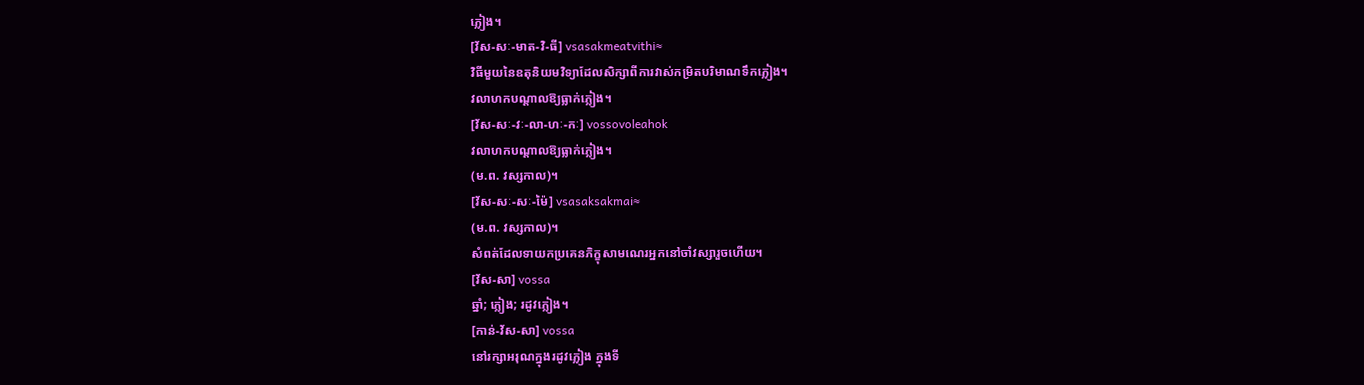ភ្លៀង។
[វ័ស-សៈ-មាត-វិ-ធី] vsasakmeatvithi≈
វិធីមួយនៃឧតុនិយមវិទ្យាដែលសិក្សាពីការវាស់កម្រិតបរិមាណទឹកភ្លៀង។
វលាហកបណ្ដាលឱ្យធ្លាក់ភ្លៀង។
[វ័ស-សៈ-វៈ-លា-ហៈ-កៈ] vossovoleahok
វលាហកបណ្ដាលឱ្យធ្លាក់ភ្លៀង។
(ម.ព. វស្សកាល)។
[វ័ស-សៈ-សៈ-ម៉ៃ] vsasaksakmai≈
(ម.ព. វស្សកាល)។
សំពត់ដែលទាយកប្រគេនភិក្ខុសាមណេរអ្នកនៅចាំវស្សារួចហើយ។
[វ័ស-សា] vossa
ឆ្នាំ; ភ្លៀង; រដូវភ្លៀង។
[កាន់-វ័ស-សា] vossa
នៅរក្សាអរុណក្នុងរដូវភ្លៀង ក្នុងទី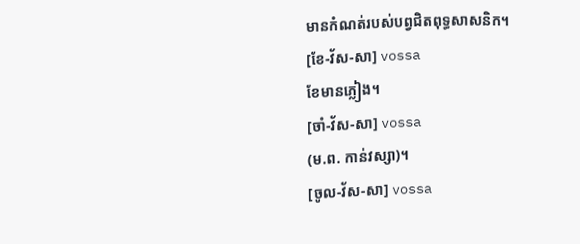មានកំណត់របស់បព្វជិតពុទ្ធសាសនិក។
[ខែ-វ័ស-សា] vossa
ខែមានភ្លៀង។
[ចាំ-វ័ស-សា] vossa
(ម.ព. កាន់វស្សា)។
[ចូល-វ័ស-សា] vossa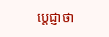ប្ដេជ្ញាថា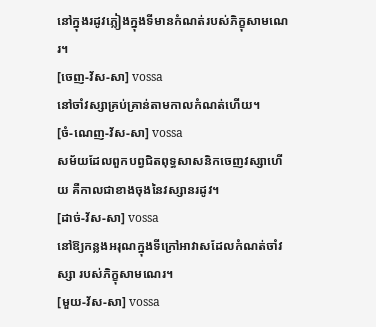នៅក្នុងរដូវភ្លៀងក្នុងទីមានកំណត់របស់ភិក្ខុសាមណេរ។
[ចេញ-វ័ស-សា] vossa
នៅចាំវស្សាគ្រប់គ្រាន់តាមកាលកំណត់ហើយ។
[ចំ-ណេញ-វ័ស-សា] vossa
សម័យដែលពួកបព្វជិតពុទ្ធសាសនិកចេញវស្សាហើយ គឺកាលជាខាងចុងនៃវស្សានរដូវ។
[ដាច់-វ័ស-សា] vossa
នៅឱ្យកន្លងអរុណក្នុងទីក្រៅអាវាសដែលកំណត់ចាំវស្សា របស់ភិក្ខុសាមណេរ។
[មួយ-វ័ស-សា] vossa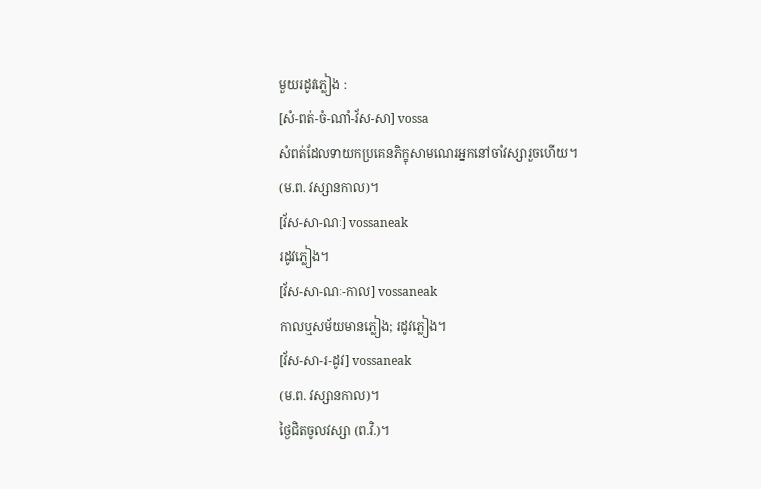មួយរដូវភ្លៀង :
[សំ-ពត់-ចំ-ណាំ-វ័ស-សា] vossa
សំពត់ដែលទាយកប្រគេនភិក្ខុសាមណេរអ្នកនៅចាំវស្សារួចហើយ។
(ម.ព. វស្សានកាល)។
[វ័ស-សា-ណៈ] vossaneak
រដូវភ្លៀង។
[វ័ស-សា-ណៈ-កាល] vossaneak
កាលឬសម័យមានភ្លៀង; រដូវភ្លៀង។
[វ័ស-សា-រ-ដូវ] vossaneak
(ម.ព. វស្សានកាល)។
ថ្ងៃជិតចូលវស្សា (ព.វិ.)។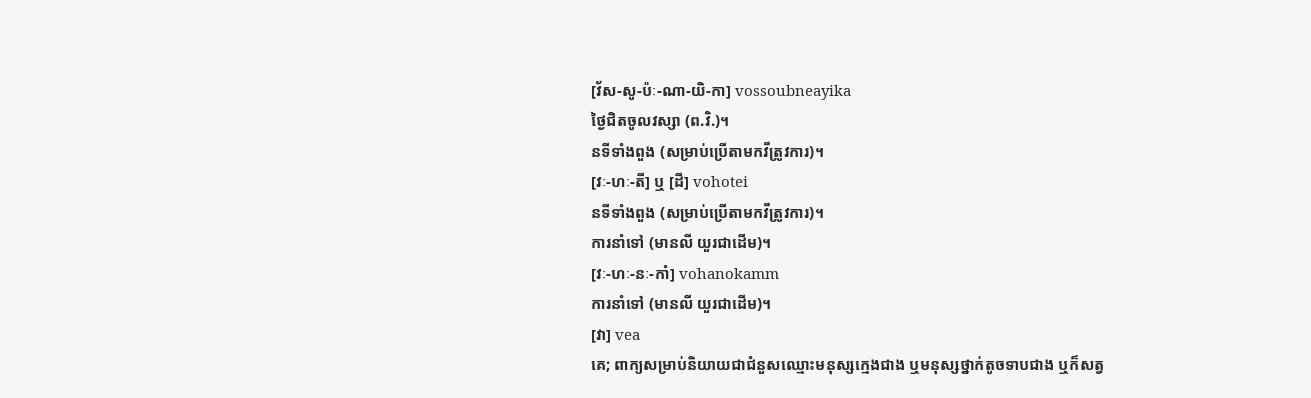[វ័ស-សូ-ប៉ៈ-ណា-យិ-កា] vossoubneayika
ថ្ងៃជិតចូលវស្សា (ព.វិ.)។
នទីទាំងពួង (សម្រាប់ប្រើតាមកវីត្រូវការ)។
[វៈ-ហៈ-តី] ឬ [ដី] vohotei
នទីទាំងពួង (សម្រាប់ប្រើតាមកវីត្រូវការ)។
ការនាំទៅ (មានលី យួរជាដើម)។
[វៈ-ហៈ-នៈ-កាំ] vohanokamm
ការនាំទៅ (មានលី យួរជាដើម)។
[វា] vea
គេ; ពាក្យសម្រាប់និយាយជាជំនួសឈ្មោះមនុស្សក្មេងជាង ឬមនុស្សថ្នាក់តូចទាបជាង ឬក៏សត្វ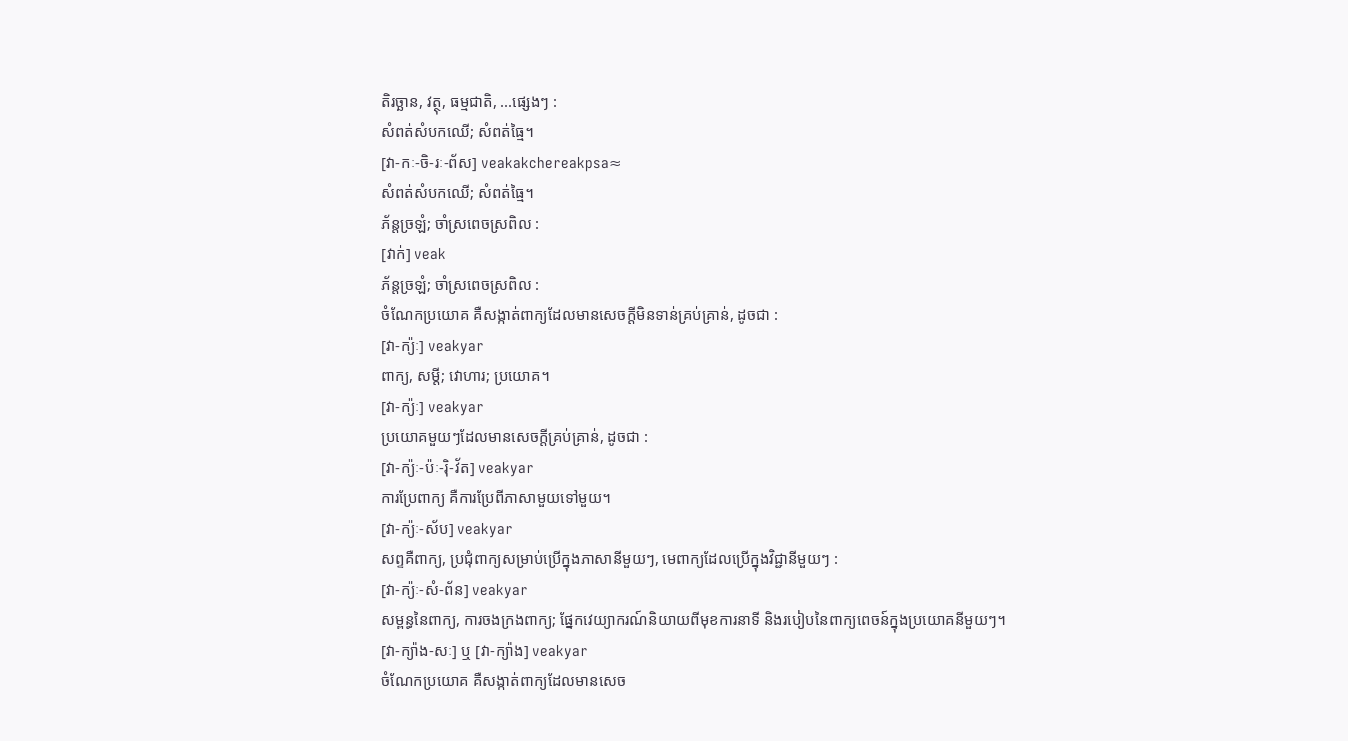តិរច្ឆាន, វត្ថុ, ធម្មជាតិ, ...ផ្សេងៗ :
សំពត់សំបកឈើ; សំពត់ធ្មៃ។
[វា-កៈ-ចិ-រៈ-ព័ស] veakakchereakpsa≈
សំពត់សំបកឈើ; សំពត់ធ្មៃ។
ភ័ន្តច្រឡំ; ចាំស្រពេចស្រពិល :
[វាក់] veak
ភ័ន្តច្រឡំ; ចាំស្រពេចស្រពិល :
ចំណែកប្រយោគ គឺសង្កាត់ពាក្យដែលមានសេចក្ដីមិនទាន់គ្រប់គ្រាន់, ដូចជា :
[វា-ក្យ៉ៈ] veakyar
ពាក្យ, សម្ដី; វោហារ; ប្រយោគ។
[វា-ក្យ៉ៈ] veakyar
ប្រយោគមួយៗដែលមានសេចក្ដីគ្រប់គ្រាន់, ដូចជា :
[វា-ក្យ៉ៈ-ប៉ៈ-រ៉ិ-វ័ត] veakyar
ការប្រែពាក្យ គឺការប្រែពីភាសាមួយទៅមួយ។
[វា-ក្យ៉ៈ-ស័ប] veakyar
សព្ទគឺពាក្យ, ប្រជុំពាក្យសម្រាប់ប្រើក្នុងភាសានីមួយៗ, មេពាក្យដែលប្រើក្នុងវិជ្ជានីមួយៗ :
[វា-ក្យ៉ៈ-សំ-ព័ន] veakyar
សម្ពន្ធនៃពាក្យ, ការចងក្រងពាក្យ; ផ្នែកវេយ្យាករណ៍និយាយពីមុខការនាទី និងរបៀបនៃពាក្យពេចន៍ក្នុងប្រយោគនីមួយៗ។
[វា-ក្យ៉ាង-សៈ] ឬ [វា-ក្យ៉ាង] veakyar
ចំណែកប្រយោគ គឺសង្កាត់ពាក្យដែលមានសេច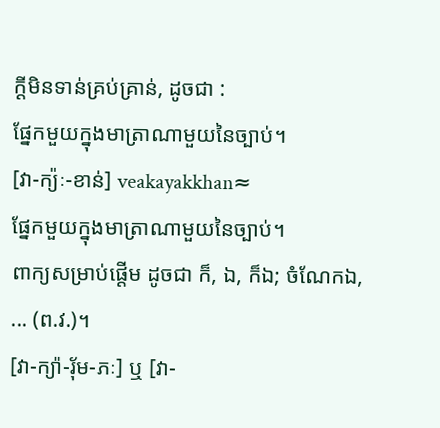ក្ដីមិនទាន់គ្រប់គ្រាន់, ដូចជា :
ផ្នែកមួយក្នុងមាត្រាណាមួយនៃច្បាប់។
[វា-ក្យ៉ៈ-ខាន់] veakayakkhan≈
ផ្នែកមួយក្នុងមាត្រាណាមួយនៃច្បាប់។
ពាក្យសម្រាប់ផ្ដើម ដូចជា ក៏, ឯ, ក៏ឯ; ចំណែកឯ, ... (ព.វ.)។
[វា-ក្យ៉ា-រុ័ម-ភៈ] ឬ [វា-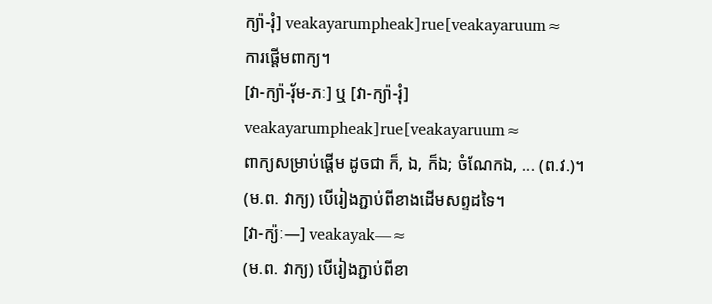ក្យ៉ា-រុំ] veakayarumpheak]rue[veakayaruum≈
ការផ្ដើមពាក្យ។
[វា-ក្យ៉ា-រុ័ម-ភៈ] ឬ [វា-ក្យ៉ា-រុំ] veakayarumpheak]rue[veakayaruum≈
ពាក្យសម្រាប់ផ្ដើម ដូចជា ក៏, ឯ, ក៏ឯ; ចំណែកឯ, ... (ព.វ.)។
(ម.ព. វាក្យ) បើរៀងភ្ជាប់ពីខាងដើមសព្ទដទៃ។
[វា-ក្យ៉ៈ—] veakayak—≈
(ម.ព. វាក្យ) បើរៀងភ្ជាប់ពីខា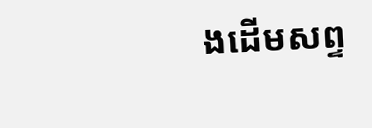ងដើមសព្ទ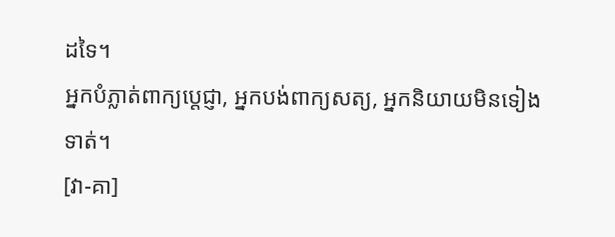ដទៃ។
អ្នកបំភ្លាត់ពាក្យប្ដេជ្ញា, អ្នកបង់ពាក្យសត្យ, អ្នកនិយាយមិនទៀងទាត់។
[វា-គា]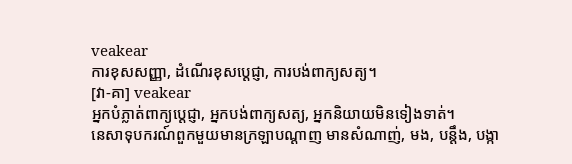veakear
ការខុសសញ្ញា, ដំណើរខុសប្ដេជ្ញា, ការបង់ពាក្យសត្យ។
[វា-គា] veakear
អ្នកបំភ្លាត់ពាក្យប្ដេជ្ញា, អ្នកបង់ពាក្យសត្យ, អ្នកនិយាយមិនទៀងទាត់។
នេសាទុបករណ៍ពួកមួយមានក្រឡាបណ្ដាញ មានសំណាញ់, មង, បន្តឹង, បង្កា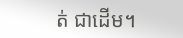ត់ ជាដើម។